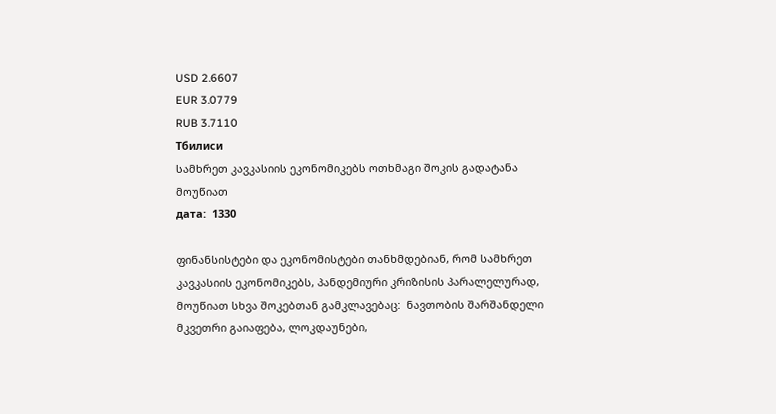USD 2.6607
EUR 3.0779
RUB 3.7110
Тбилиси
სამხრეთ კავკასიის ეკონომიკებს ოთხმაგი შოკის გადატანა მოუწიათ
дата:  1330

ფინანსისტები და ეკონომისტები თანხმდებიან, რომ სამხრეთ კავკასიის ეკონომიკებს, პანდემიური კრიზისის პარალელურად, მოუწიათ სხვა შოკებთან გამკლავებაც:  ნავთობის შარშანდელი მკვეთრი გაიაფება, ლოკდაუნები,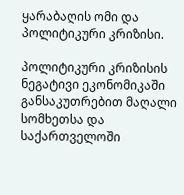ყარაბაღის ომი და პოლიტიკური კრიზისი.

პოლიტიკური კრიზისის ნეგატივი ეკონომიკაში განსაკუთრებით მაღალი სომხეთსა და საქართველოში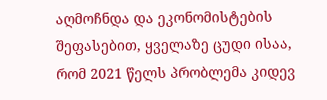აღმოჩნდა და ეკონომისტების შეფასებით, ყველაზე ცუდი ისაა, რომ 2021 წელს პრობლემა კიდევ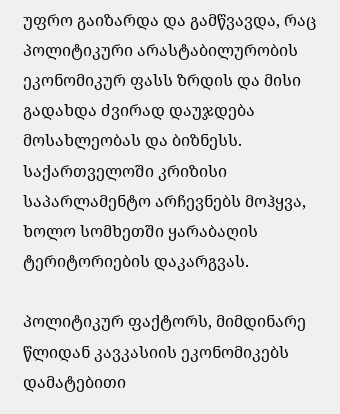უფრო გაიზარდა და გამწვავდა, რაც პოლიტიკური არასტაბილურობის ეკონომიკურ ფასს ზრდის და მისი გადახდა ძვირად დაუჯდება მოსახლეობას და ბიზნესს.  საქართველოში კრიზისი საპარლამენტო არჩევნებს მოჰყვა, ხოლო სომხეთში ყარაბაღის ტერიტორიების დაკარგვას.

პოლიტიკურ ფაქტორს, მიმდინარე წლიდან კავკასიის ეკონომიკებს დამატებითი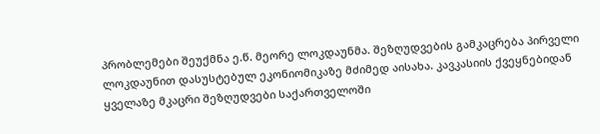პრობლემები შეუქმნა ე.წ. მეორე ლოკდაუნმა. შეზღუდვების გამკაცრება პირველი ლოკდაუნით დასუსტებულ ეკონიომიკაზე მძიმედ აისახა. კავკასიის ქვეყნებიდან  ყველაზე მკაცრი შეზღუდვები საქართველოში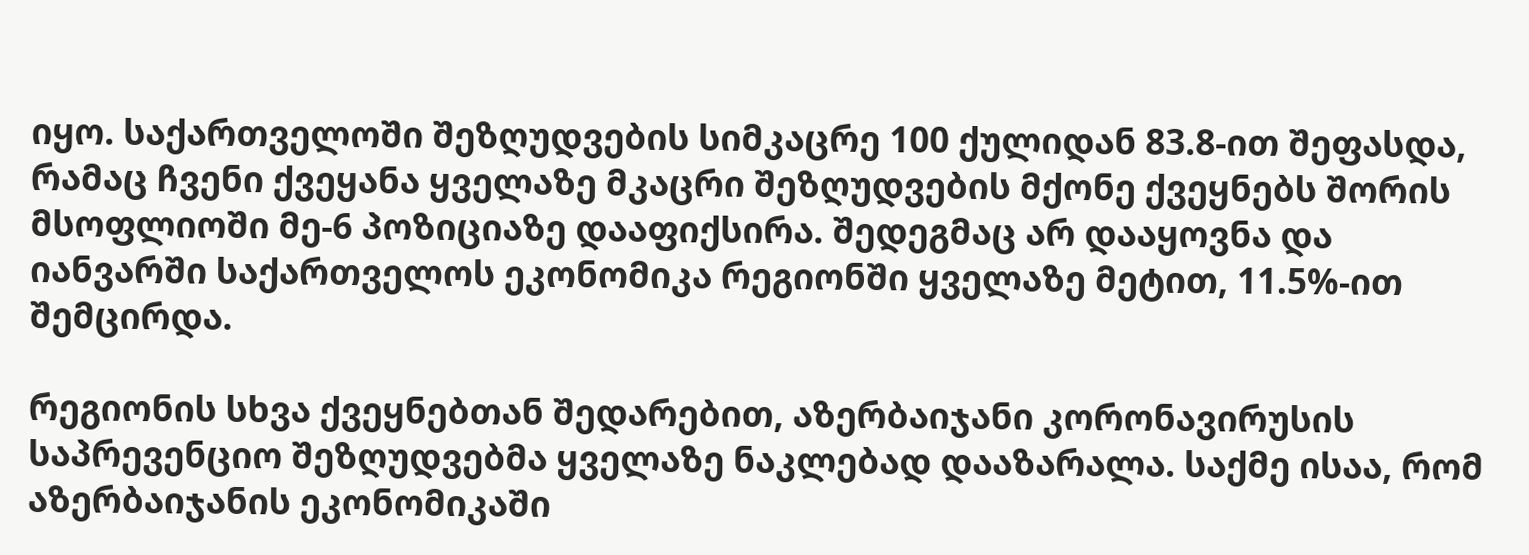იყო. საქართველოში შეზღუდვების სიმკაცრე 100 ქულიდან 83.8-ით შეფასდა, რამაც ჩვენი ქვეყანა ყველაზე მკაცრი შეზღუდვების მქონე ქვეყნებს შორის მსოფლიოში მე-6 პოზიციაზე დააფიქსირა. შედეგმაც არ დააყოვნა და იანვარში საქართველოს ეკონომიკა რეგიონში ყველაზე მეტით, 11.5%-ით შემცირდა.

რეგიონის სხვა ქვეყნებთან შედარებით, აზერბაიჯანი კორონავირუსის საპრევენციო შეზღუდვებმა ყველაზე ნაკლებად დააზარალა. საქმე ისაა, რომ აზერბაიჯანის ეკონომიკაში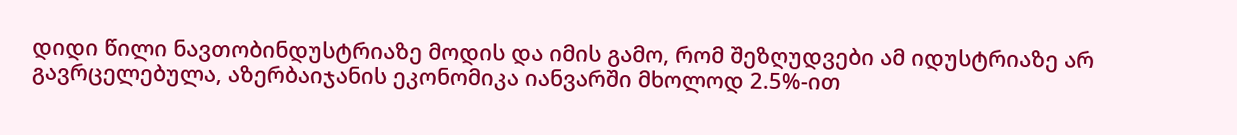დიდი წილი ნავთობინდუსტრიაზე მოდის და იმის გამო, რომ შეზღუდვები ამ იდუსტრიაზე არ გავრცელებულა, აზერბაიჯანის ეკონომიკა იანვარში მხოლოდ 2.5%-ით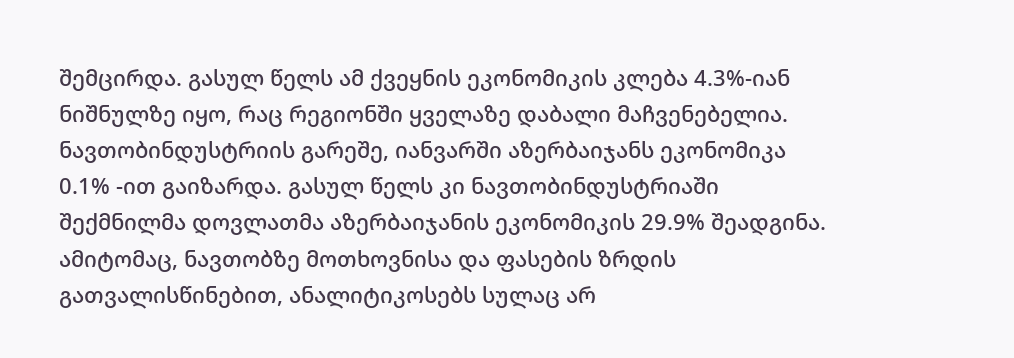შემცირდა. გასულ წელს ამ ქვეყნის ეკონომიკის კლება 4.3%-იან ნიშნულზე იყო, რაც რეგიონში ყველაზე დაბალი მაჩვენებელია. ნავთობინდუსტრიის გარეშე, იანვარში აზერბაიჯანს ეკონომიკა 0.1% -ით გაიზარდა. გასულ წელს კი ნავთობინდუსტრიაში შექმნილმა დოვლათმა აზერბაიჯანის ეკონომიკის 29.9% შეადგინა. ამიტომაც, ნავთობზე მოთხოვნისა და ფასების ზრდის გათვალისწინებით, ანალიტიკოსებს სულაც არ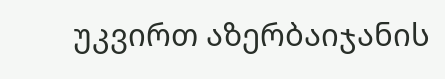უკვირთ აზერბაიჯანის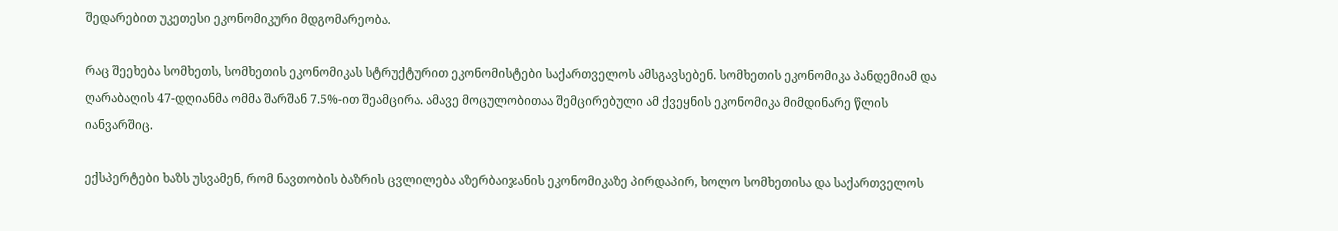შედარებით უკეთესი ეკონომიკური მდგომარეობა.

რაც შეეხება სომხეთს, სომხეთის ეკონომიკას სტრუქტურით ეკონომისტები საქართველოს ამსგავსებენ. სომხეთის ეკონომიკა პანდემიამ და ღარაბაღის 47-დღიანმა ომმა შარშან 7.5%-ით შეამცირა. ამავე მოცულობითაა შემცირებული ამ ქვეყნის ეკონომიკა მიმდინარე წლის იანვარშიც.

ექსპერტები ხაზს უსვამენ, რომ ნავთობის ბაზრის ცვლილება აზერბაიჯანის ეკონომიკაზე პირდაპირ, ხოლო სომხეთისა და საქართველოს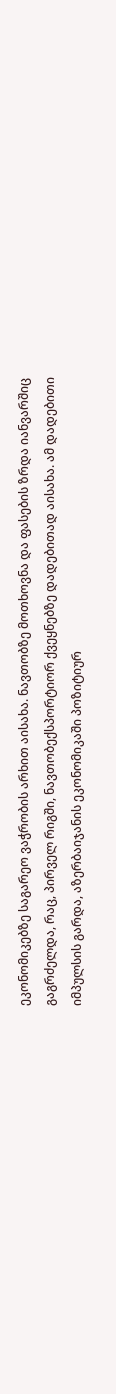ეკონომიკებზე საგარეო ვაჭრობის არხით აისახა. ნავთობზე მოთხოვნა და ფასების ზრდა იანვარშიც გაგრძელდა, რაც, პირველ რიგში, ნავთობექსპორტიორ ქვეყნებზე დადებითად აისახა. ამ დადებითი იმპულსის გარდა, აზერბაიჯანის ეკონომიკაში პოზიტიურ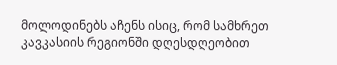მოლოდინებს აჩენს ისიც, რომ სამხრეთ კავკასიის რეგიონში დღესდღეობით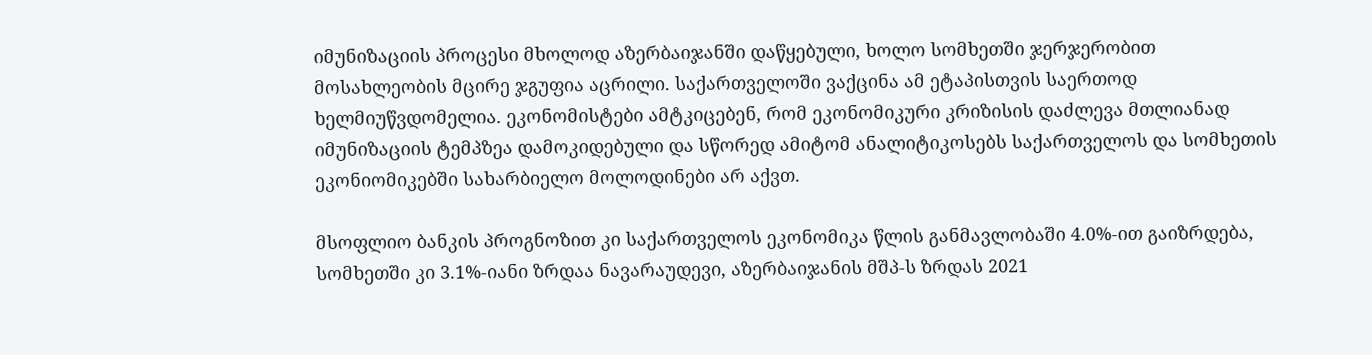იმუნიზაციის პროცესი მხოლოდ აზერბაიჯანში დაწყებული, ხოლო სომხეთში ჯერჯერობით მოსახლეობის მცირე ჯგუფია აცრილი. საქართველოში ვაქცინა ამ ეტაპისთვის საერთოდ ხელმიუწვდომელია. ეკონომისტები ამტკიცებენ, რომ ეკონომიკური კრიზისის დაძლევა მთლიანად იმუნიზაციის ტემპზეა დამოკიდებული და სწორედ ამიტომ ანალიტიკოსებს საქართველოს და სომხეთის ეკონიომიკებში სახარბიელო მოლოდინები არ აქვთ.

მსოფლიო ბანკის პროგნოზით კი საქართველოს ეკონომიკა წლის განმავლობაში 4.0%-ით გაიზრდება, სომხეთში კი 3.1%-იანი ზრდაა ნავარაუდევი, აზერბაიჯანის მშპ-ს ზრდას 2021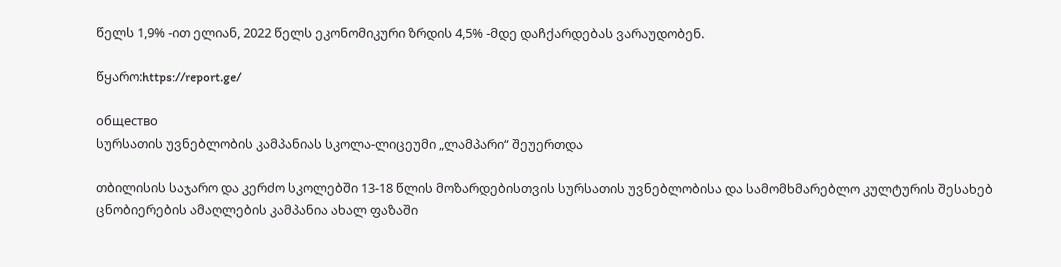წელს 1,9% -ით ელიან, 2022 წელს ეკონომიკური ზრდის 4,5% -მდე დაჩქარდებას ვარაუდობენ.

წყარო:https://report.ge/

общество
სურსათის უვნებლობის კამპანიას სკოლა-ლიცეუმი „ლამპარი“ შეუერთდა

თბილისის საჯარო და კერძო სკოლებში 13-18 წლის მოზარდებისთვის სურსათის უვნებლობისა და სამომხმარებლო კულტურის შესახებ ცნობიერების ამაღლების კამპანია ახალ ფაზაში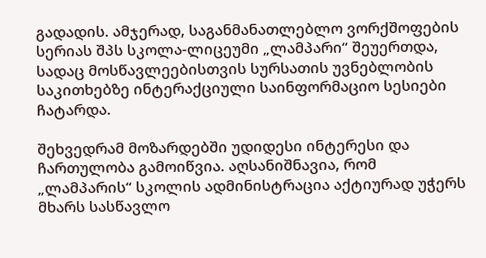გადადის. ამჯერად, საგანმანათლებლო ვორქშოფების სერიას შპს სკოლა-ლიცეუმი „ლამპარი“ შეუერთდა, სადაც მოსწავლეებისთვის სურსათის უვნებლობის საკითხებზე ინტერაქციული საინფორმაციო სესიები ჩატარდა.

შეხვედრამ მოზარდებში უდიდესი ინტერესი და ჩართულობა გამოიწვია. აღსანიშნავია, რომ „ლამპარის“ სკოლის ადმინისტრაცია აქტიურად უჭერს მხარს სასწავლო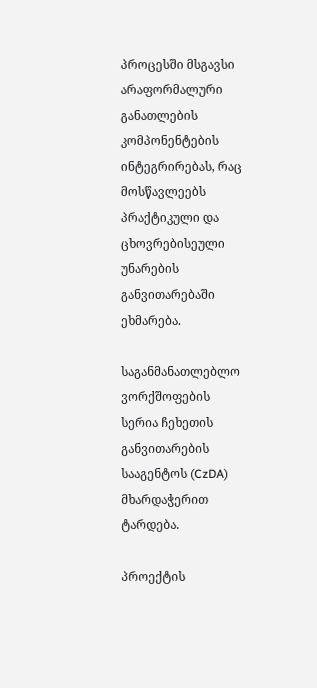პროცესში მსგავსი არაფორმალური განათლების კომპონენტების ინტეგრირებას, რაც მოსწავლეებს პრაქტიკული და ცხოვრებისეული უნარების განვითარებაში ეხმარება.

საგანმანათლებლო ვორქშოფების სერია ჩეხეთის განვითარების სააგენტოს (CzDA) მხარდაჭერით ტარდება.

პროექტის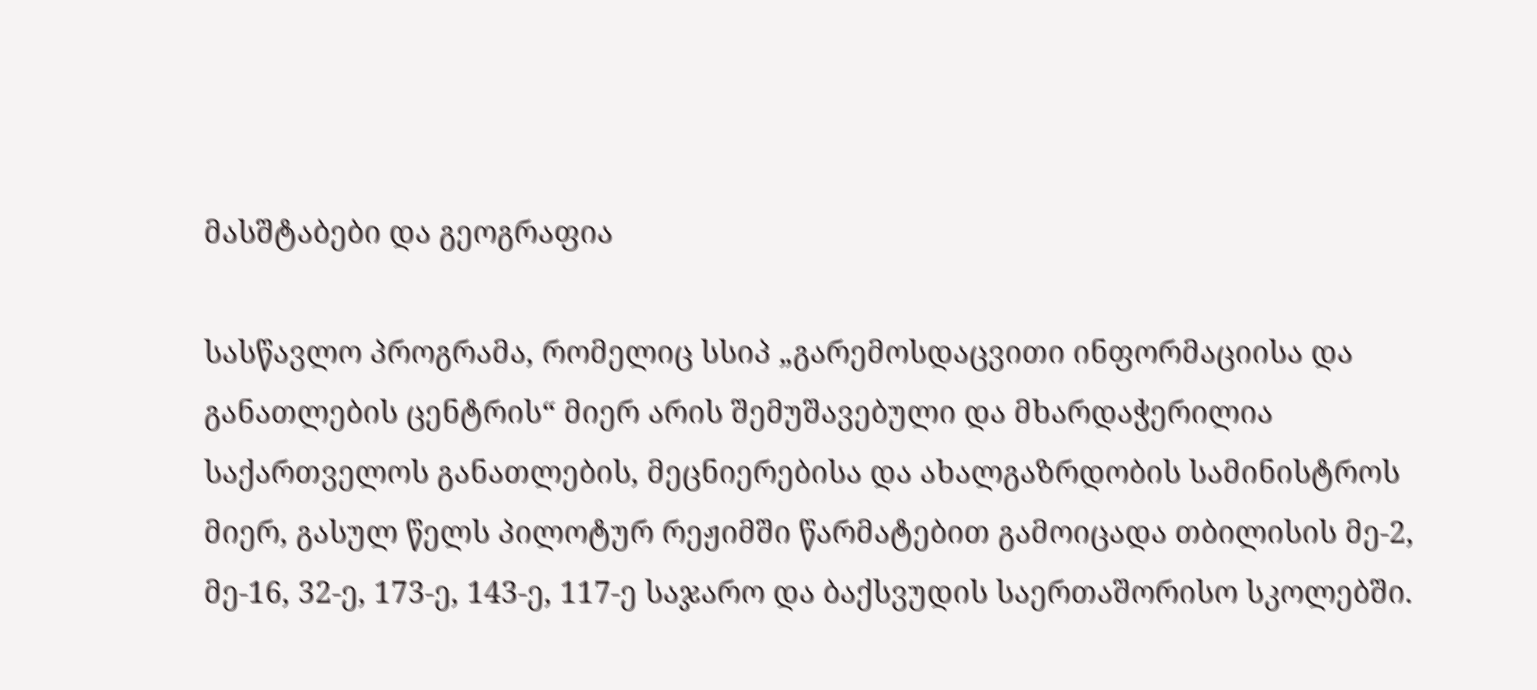მასშტაბები და გეოგრაფია

სასწავლო პროგრამა, რომელიც სსიპ „გარემოსდაცვითი ინფორმაციისა და განათლების ცენტრის“ მიერ არის შემუშავებული და მხარდაჭერილია საქართველოს განათლების, მეცნიერებისა და ახალგაზრდობის სამინისტროს მიერ, გასულ წელს პილოტურ რეჟიმში წარმატებით გამოიცადა თბილისის მე-2, მე-16, 32-ე, 173-ე, 143-ე, 117-ე საჯარო და ბაქსვუდის საერთაშორისო სკოლებში.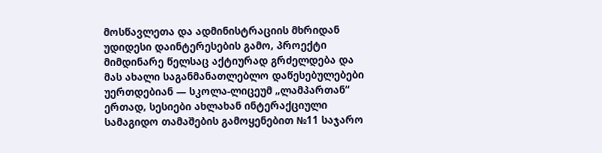მოსწავლეთა და ადმინისტრაციის მხრიდან უდიდესი დაინტერესების გამო, პროექტი მიმდინარე წელსაც აქტიურად გრძელდება და მას ახალი საგანმანათლებლო დაწესებულებები უერთდებიან — სკოლა-ლიცეუმ „ლამპართან“ ერთად, სესიები ახლახან ინტერაქციული სამაგიდო თამაშების გამოყენებით №11 საჯარო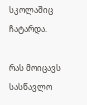სკოლაშიც ჩატარდა.

რას მოიცავს სასწავლო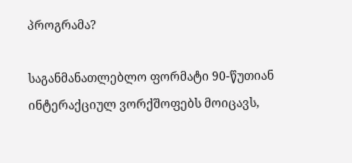პროგრამა?

საგანმანათლებლო ფორმატი 90-წუთიან ინტერაქციულ ვორქშოფებს მოიცავს,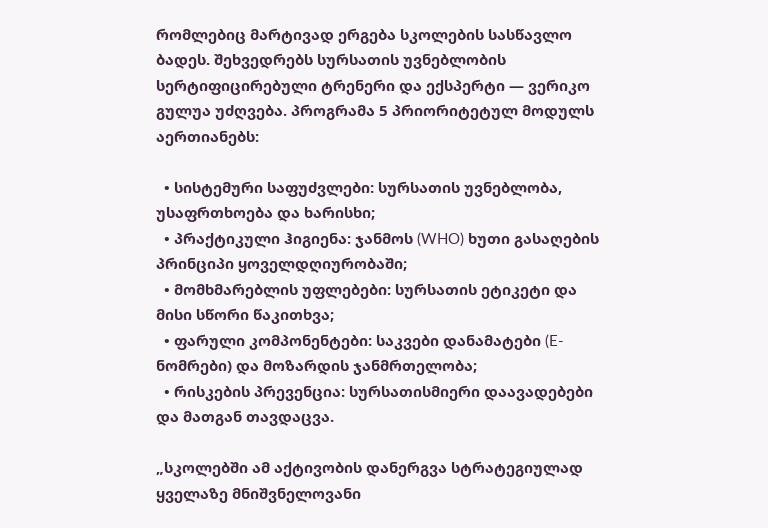რომლებიც მარტივად ერგება სკოლების სასწავლო ბადეს. შეხვედრებს სურსათის უვნებლობის სერტიფიცირებული ტრენერი და ექსპერტი — ვერიკო გულუა უძღვება. პროგრამა 5 პრიორიტეტულ მოდულს აერთიანებს:

  • სისტემური საფუძვლები: სურსათის უვნებლობა, უსაფრთხოება და ხარისხი;
  • პრაქტიკული ჰიგიენა: ჯანმოს (WHO) ხუთი გასაღების პრინციპი ყოველდღიურობაში;
  • მომხმარებლის უფლებები: სურსათის ეტიკეტი და მისი სწორი წაკითხვა;
  • ფარული კომპონენტები: საკვები დანამატები (E-ნომრები) და მოზარდის ჯანმრთელობა;
  • რისკების პრევენცია: სურსათისმიერი დაავადებები და მათგან თავდაცვა.

„სკოლებში ამ აქტივობის დანერგვა სტრატეგიულად ყველაზე მნიშვნელოვანი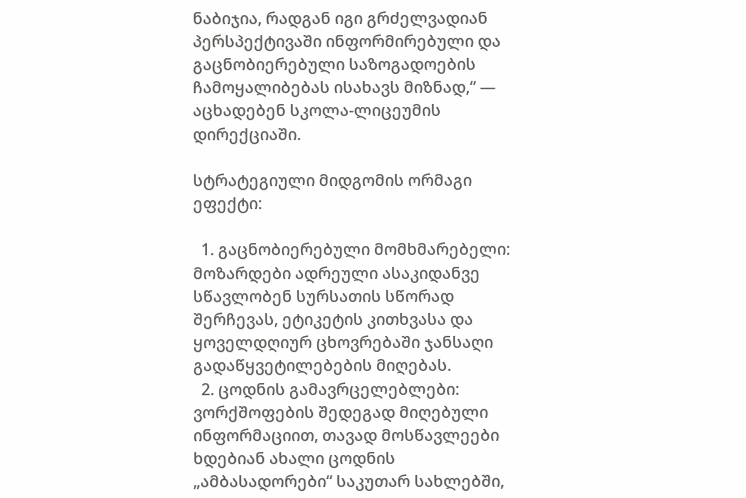ნაბიჯია, რადგან იგი გრძელვადიან პერსპექტივაში ინფორმირებული და გაცნობიერებული საზოგადოების ჩამოყალიბებას ისახავს მიზნად,“ — აცხადებენ სკოლა-ლიცეუმის დირექციაში.

სტრატეგიული მიდგომის ორმაგი ეფექტი:

  1. გაცნობიერებული მომხმარებელი: მოზარდები ადრეული ასაკიდანვე სწავლობენ სურსათის სწორად შერჩევას, ეტიკეტის კითხვასა და ყოველდღიურ ცხოვრებაში ჯანსაღი გადაწყვეტილებების მიღებას.
  2. ცოდნის გამავრცელებლები: ვორქშოფების შედეგად მიღებული ინფორმაციით, თავად მოსწავლეები ხდებიან ახალი ცოდნის „ამბასადორები“ საკუთარ სახლებში,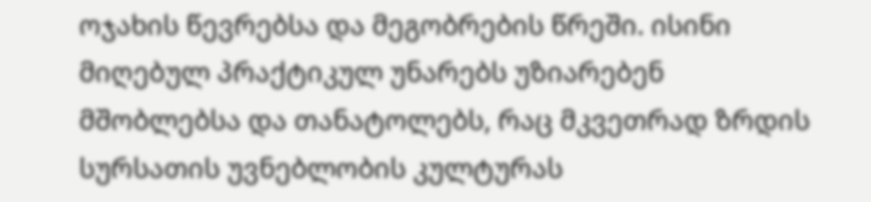ოჯახის წევრებსა და მეგობრების წრეში. ისინი მიღებულ პრაქტიკულ უნარებს უზიარებენ მშობლებსა და თანატოლებს, რაც მკვეთრად ზრდის სურსათის უვნებლობის კულტურას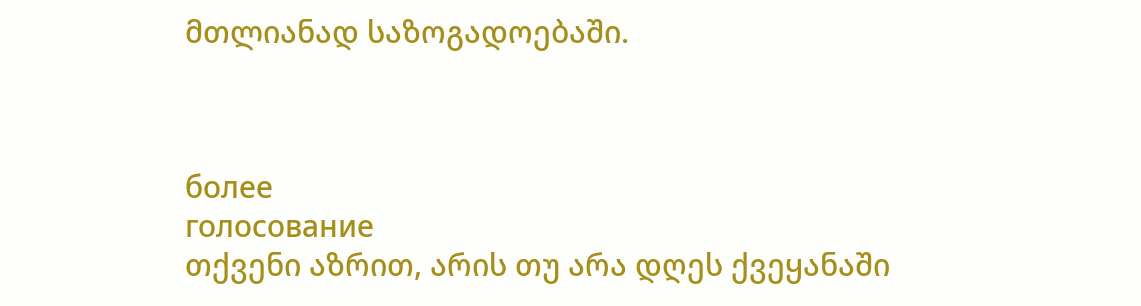მთლიანად საზოგადოებაში.



более
голосование
თქვენი აზრით, არის თუ არა დღეს ქვეყანაში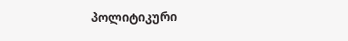პოლიტიკური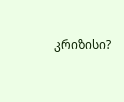კრიზისი?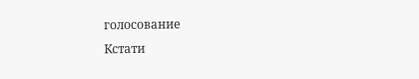голосование
Кстати